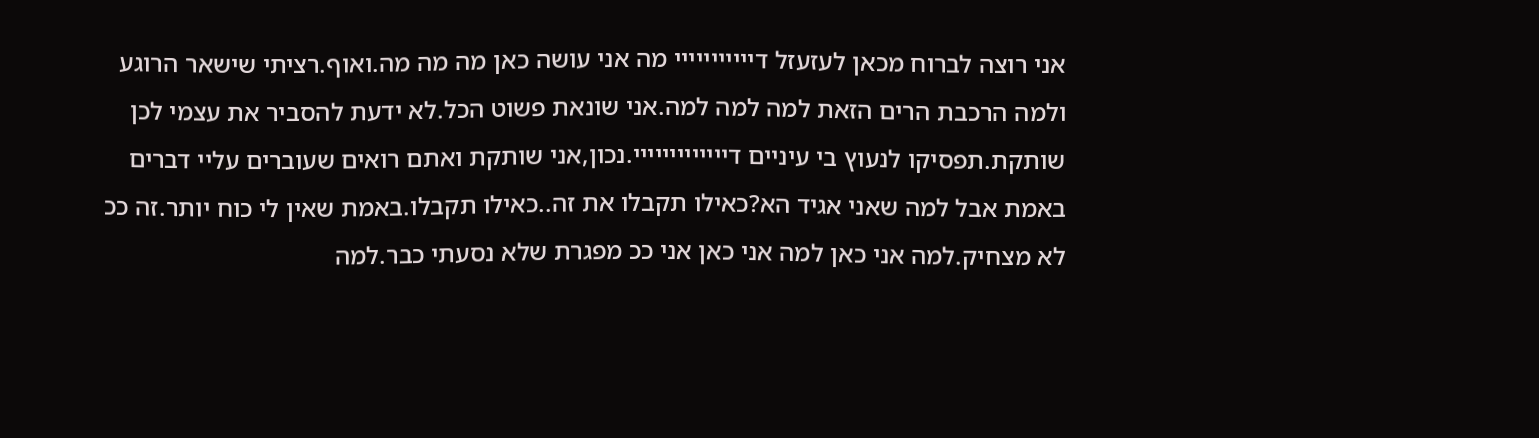אני רוצה לברוח מכאן לעזעזל דייייייייייי מה אני עושה כאן מה מה מה.ואוף.רציתי שישאר הרוגע ולמה הרכבת הרים הזאת למה למה למה.אני שונאת פשוט הכל.לא ידעת להסביר את עצמי לכן שותקת.תפסיקו לנעוץ בי עיניים דייייייייייייי.נכון,אני שותקת ואתם רואים שעוברים עליי דברים באמת אבל למה שאני אגיד הא?כאילו תקבלו את זה..כאילו תקבלו.באמת שאין לי כוח יותר.זה ככ לא מצחיק.למה אני כאן למה אני כאן אני ככ מפגרת שלא נסעתי כבר.למה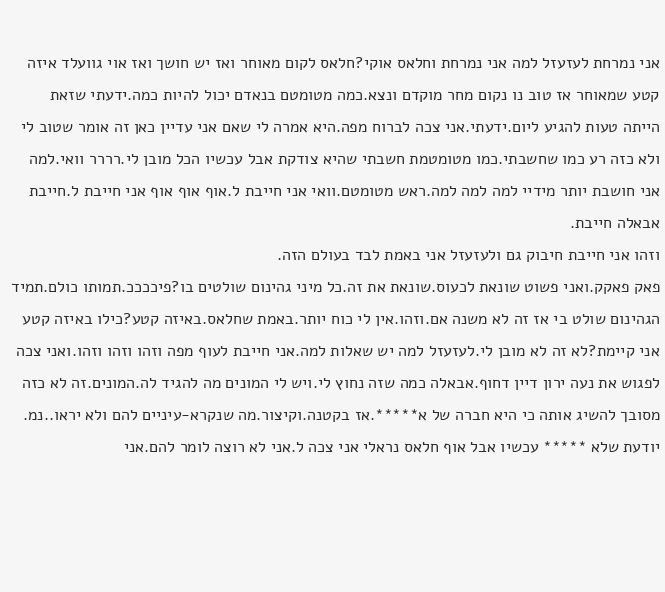אני נמרחת לעזעזל למה אני נמרחת וחלאס אוקי?חלאס לקום מאוחר ואז יש חושך ואז אוי גוועלד איזה קטע שמאוחר אז טוב נו נקום מחר מוקדם ונצא.כמה מטומטם בנאדם יכול להיות כמה.ידעתי שזאת הייתה טעות להגיע ליום.ידעתי.אני צכה לברוח מפה.היא אמרה לי שאם אני עדיין כאן זה אומר שטוב לי ולא כזה רע כמו שחשבתי.כמו מטומטמת חשבתי שהיא צודקת אבל עכשיו הכל מובן לי.רררר וואי.למה אני חושבת יותר מידיי למה למה למה.ראש מטומטם.וואי אני חייבת ל.אוף אוף אוף אני חייבת ל.חייבת אבאלה חייבת.
וזהו אני חייבת חיבוק גם ולעזעזל אני באמת לבד בעולם הזה.
פאק פאקק.ואני פשוט שונאת לכעוס.שונאת את זה.כל מיני גהינום שולטים בו?פיככככ.תמותו כולם.תמיד הגהינום שולט בי אז זה לא משנה אם.וזהו.אין לי כוח יותר.באמת שחלאס.באיזה קטע?כילו באיזה קטע אני קיימת?לא זה לא מובן לי.לעזעזל למה יש שאלות למה.אני חייבת לעוף מפה וזהו וזהו וזהו.ואני צכה לפגוש את נעה ירון דיין דחוף.אבאלה כמה שזה נחוץ לי.ויש לי המונים מה להגיד לה.המונים.זה לא כזה מסובך להשיג אותה כי היא חברה של א*****.אז בקטנה.וקיצור.מה שנקרא-עיניים להם ולא יראו..נמ.
יודעת שלא ***** עכשיו אבל אוף חלאס נראלי אני צכה ל.אני לא רוצה לומר להם.אני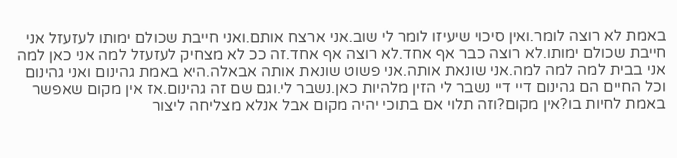באמת לא רוצה לומר.ואין סיכוי שיעיזו לומר לי שוב.אני ארצח אותם.ואני חייבת שכולם ימותו לעזעזל אני חייבת שכולם ימותו.לא רוצה כבר אף אחד.לא רוצה אף אחד.זה ככ לא מצחיק לעזעזל למה אני כאן למה אני בבית למה למה למה.אני שונאת אותה.אני פשוט שונאת אותה אבאלה.היא באמת גהינום ואני גהינום וכל החיים הם גהינום דיי דיי נשבר לי הזין מלהיות כאן.נשבר לי.וגם שם זה גהינום.אז אין מקום שאפשר באמת לחיות בו?אין מקום?וזה תלוי אם בתוכי יהיה מקום אבל אנלא מצליחה ליצור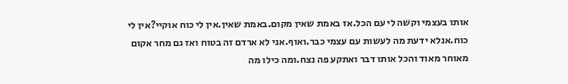אותו בעצמי וקשה לי עם הכל.אז באמת שאין מקום.באמת שאין.אין לי כוח אוקיי?אין לי כוח.אנלא ידעת מה לעשות עם עצמי כבר.ואוף.אני לא ארדם זה בטוח ואז גם מחר אקום מאוחר מאוד והכל אותו דבר ואתקע פה נצח.ומה כילו מה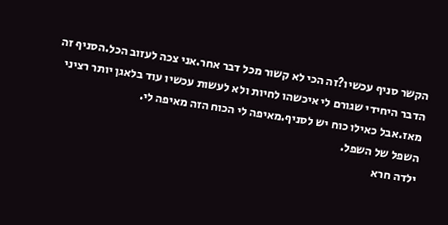הקשר סניף עכשיו?זה הכי לא קשור מכל דבר אחר.אני צכה לעזוב הכל.הסניף זה הדבר היחידי שגורם לי איכשהו לחיות ולא לעשות עכשיו עוד בלאגן יותר רציני מאז.אבל כאילו כוח יש לסניף.מאיפה לי הכוח הזה מאיפה לי.
השפל של השפל.
ילדה חרא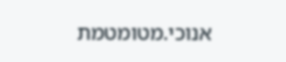אנוכי.מטומטמת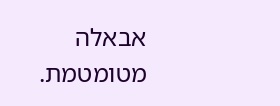אבאלה מטומטמת.